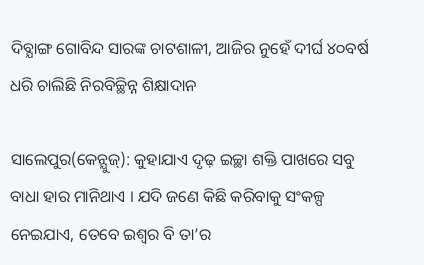ଦିବ୍ଯାଙ୍ଗ ଗୋବିନ୍ଦ ସାରଙ୍କ ଚାଟଶାଳୀ, ଆଜିର ନୁହେଁ ଦୀର୍ଘ ୪୦ବର୍ଷ ଧରି ଚାଲିଛି ନିରବିଚ୍ଛିନ୍ନ ଶିକ୍ଷାଦାନ

ସାଲେପୁର(କେନ୍ଯୁଜ୍): କୁହାଯାଏ ଦୃଢ଼ ଇଚ୍ଛା ଶକ୍ତି ପାଖରେ ସବୁ ବାଧା ହାର ମାନିଥାଏ । ଯଦି ଜଣେ କିଛି କରିବାକୁ ସଂକଳ୍ପ ନେଇଯାଏ, ତେବେ ଇଶ୍ୱର ବି ତା’ର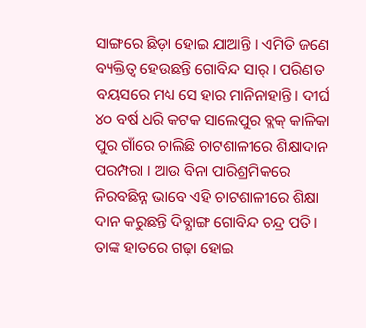ସାଙ୍ଗରେ ଛିଡ଼ା ହୋଇ ଯାଆନ୍ତି । ଏମିତି ଜଣେ ବ୍ୟକ୍ତିତ୍ୱ ହେଉଛନ୍ତି ଗୋବିନ୍ଦ ସାର୍ । ପରିଣତ ବୟସରେ ମଧ୍ୟ ସେ ହାର ମାନିନାହାନ୍ତି। ଦୀର୍ଘ ୪୦ ବର୍ଷ ଧରି କଟକ ସାଲେପୁର ବ୍ଲକ୍‌ କାଳିକା ପୁର ଗାଁରେ ଚାଲିଛି ଚାଟଶାଳୀରେ ଶିକ୍ଷାଦାନ ପରମ୍ପରା । ଆଉ ବିନା ପାରିଶ୍ରମିକରେ ନିରବଛିନ୍ନ ଭାବେ ଏହି ଚାଟଶାଳୀରେ ଶିକ୍ଷା ଦାନ କରୁଛନ୍ତି ଦିବ୍ଯାଙ୍ଗ ଗୋବିନ୍ଦ ଚନ୍ଦ୍ର ପତି। ତାଙ୍କ ହାତରେ ଗଢ଼ା ହୋଇ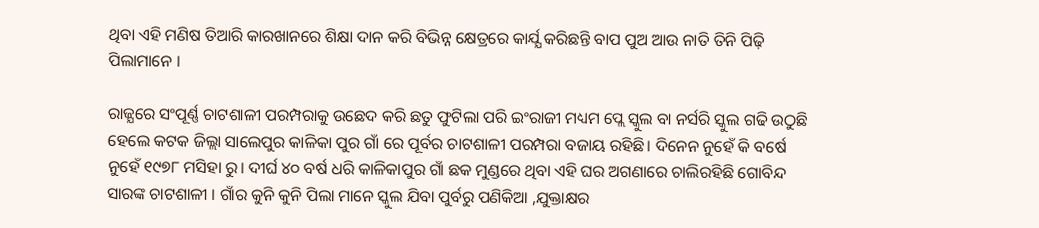ଥିବା ଏହି ମଣିଷ ତିଆରି କାରଖାନରେ ଶିକ୍ଷା ଦାନ କରି ବିଭିନ୍ନ କ୍ଷେତ୍ରରେ କାର୍ଯ୍ଯ କରିଛନ୍ତି ବାପ ପୁଅ ଆଉ ନାତି ତିନି ପିଢ଼ି ପିଲାମାନେ ।

ରାଜ୍ଯରେ ସଂପୂର୍ଣ୍ଣ ଚାଟଶାଳୀ ପରମ୍ପରାକୁ ଉଛେଦ କରି ଛତୁ ଫୁଟିଲା ପରି ଇଂରାଜୀ ମଧ୍ୟମ ପ୍ଲେ ସ୍କୁଲ ବା ନର୍ସରି ସ୍କୁଲ ଗଢି ଉଠୁଛି ହେଲେ କଟକ ଜିଲ୍ଲା ସାଲେପୁର କାଳିକା ପୁର ଗାଁ ରେ ପୂର୍ବର ଚାଟଶାଳୀ ପରମ୍ପରା ବଜାୟ ରହିଛି। ଦିନେନ ନୁହେଁ କି ବର୍ଷେ ନୁହେଁ ୧୯୭୮ ମସିହା ରୁ। ଦୀର୍ଘ ୪୦ ବର୍ଷ ଧରି କାଳିକାପୁର ଗାଁ ଛକ ମୁଣ୍ଡରେ ଥିବା ଏହି ଘର ଅଗଣାରେ ଚାଲିରହିଛି ଗୋବିନ୍ଦ ସାରଙ୍କ ଚାଟଶାଳୀ । ଗାଁର କୁନି କୁନି ପିଲା ମାନେ ସ୍କୁଲ ଯିବା ପୁର୍ବରୁ ପଣିକିଆ ,ଯୁକ୍ତାକ୍ଷର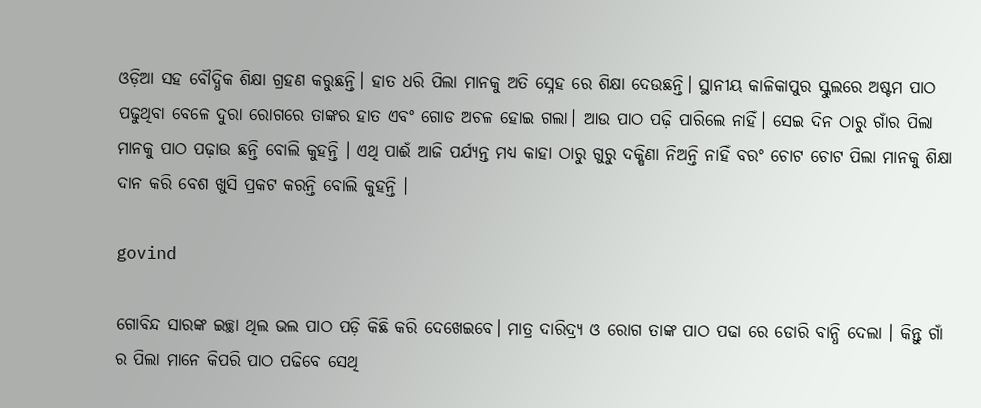ଓଡ଼ିଆ ସହ ବୌଦ୍ଧିକ ଶିକ୍ଷା ଗ୍ରହଣ କରୁଛନ୍ତି। ହାତ ଧରି ପିଲା ମାନକୁ ଅତି ସ୍ନେହ ରେ ଶିକ୍ଷା ଦେଉଛନ୍ତି। ସ୍ଥାନୀୟ କାଳିକାପୁର ସ୍କୁଲରେ ଅଷ୍ଟମ ପାଠ ପଢୁଥିବା ବେଳେ ଦୁରା ରୋଗରେ ତାଙ୍କର ହାତ ଏବଂ ଗୋଡ ଅଚଳ ହୋଇ ଗଲା। ଆଉ ପାଠ ପଢ଼ି ପାରିଲେ ନାହିଁ। ସେଇ ଦିନ ଠାରୁ ଗାଁର ପିଲା ମାନକୁ ପାଠ ପଢ଼ାଉ ଛନ୍ତି ବୋଲି କୁହନ୍ତି । ଏଥି ପାଈଁ ଆଜି ପର୍ଯ୍ଯନ୍ତ ମଧ୍ୟ କାହା ଠାରୁ ଗୁରୁ ଦକ୍ଷିଣା ନିଅନ୍ତି ନାହିଁ ବରଂ ଚୋଟ ଚୋଟ ପିଲା ମାନକୁ ଶିକ୍ଷା ଦାନ କରି ବେଶ ଖୁସି ପ୍ରକଟ କରନ୍ତି ବୋଲି କୁହନ୍ତି ।

govind

ଗୋବିନ୍ଦ ସାରଙ୍କ ଇଚ୍ଛା ଥିଲ ଭଲ ପାଠ ପଡ଼ି କିଛି କରି ଦେଖେଇବେ। ମାତ୍ର ଦାରିଦ୍ର୍ଯ ଓ ରୋଗ ତାଙ୍କ ପାଠ ପଢା ରେ ଡୋରି ବାନ୍ଧି ଦେଲା । କିନ୍ତୁ ଗାଁ ର ପିଲା ମାନେ କିପରି ପାଠ ପଢିବେ ସେଥି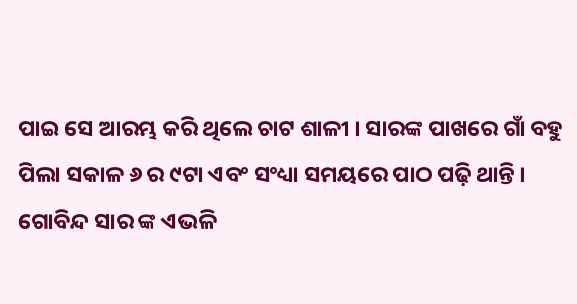ପାଇ ସେ ଆରମ୍ଭ କରି ଥିଲେ ଚାଟ ଶାଳୀ । ସାରଙ୍କ ପାଖରେ ଗାଁ ବହୁ ପିଲା ସକାଳ ୬ ର ୯ଟା ଏବଂ ସଂଧ୍ୟା ସମୟରେ ପାଠ ପଢ଼ି ଥାନ୍ତି । ଗୋବିନ୍ଦ ସାର ଙ୍କ ଏଭଳି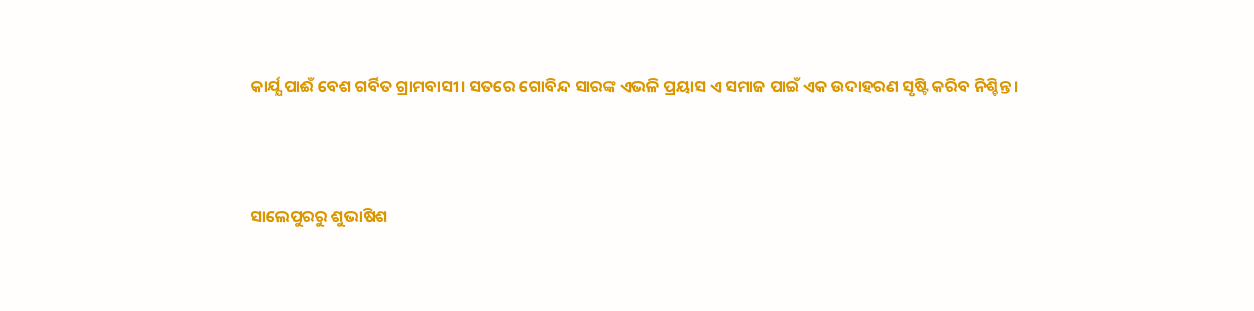କାର୍ଯ୍ଯ ପାଈଁ ବେଶ ଗର୍ବିତ ଗ୍ରାମବାସୀ। ସତରେ ଗୋବିନ୍ଦ ସାରଙ୍କ ଏଭଳି ପ୍ରୟାସ ଏ ସମାଜ ପାଇଁ ଏକ ଉଦାହରଣ ସୃଷ୍ଟି କରିବ ନିଶ୍ଚିନ୍ତ ।



ସାଲେପୁରରୁ ଶୁଭାଷିଶ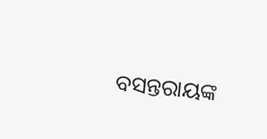ବସନ୍ତରାୟଙ୍କ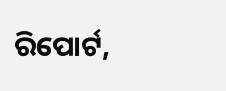ରିପୋର୍ଟ,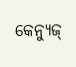କେନ୍ଯୁଜ୍